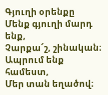Գյուղի օրենքը
Մենք գյուղի մարդ ենք,
Չարքա՜շ, շինական։
Ապրում ենք համեստ,
Մեր տան եղածով։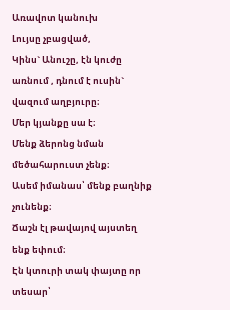Առավոտ կանուխ
Լույսը չբացված,
Կինս` Անուշը, էն կուժը առնում , դնում է ուսին` վազում աղբյուրը։
Մեր կյանքը սա է։
Մենք ձերոնց նման մեծահարուստ չենք։
Ասեմ իմանաս՝ մենք բաղնիք չունենք։
Ճաշն էլ թավայով այստեղ ենք եփում։
Էն կտուրի տակ փայտը որ տեսար՝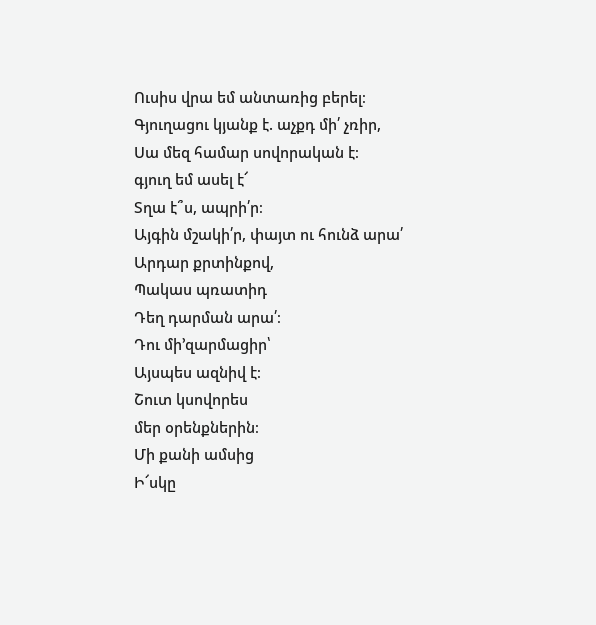Ուսիս վրա եմ անտառից բերել։
Գյուղացու կյանք է. աչքդ մի՛ չռիր,
Սա մեզ համար սովորական է։
գյուղ եմ ասել է՜
Տղա է՞ս, ապրի՛ր։
Այգին մշակի՛ր, փայտ ու հունձ արա՛
Արդար քրտինքով,
Պակաս պռատիդ
Դեղ դարման արա՛։
Դու մի’զարմացիր՝
Այսպես ազնիվ է։
Շուտ կսովորես
մեր օրենքներին։
Մի քանի ամսից
Ի՜սկը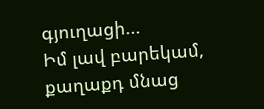գյուղացի...
Իմ լավ բարեկամ, քաղաքդ մնաց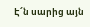Է՜ն սարից այն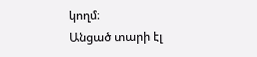կողմ։
Անցած տարի էլ